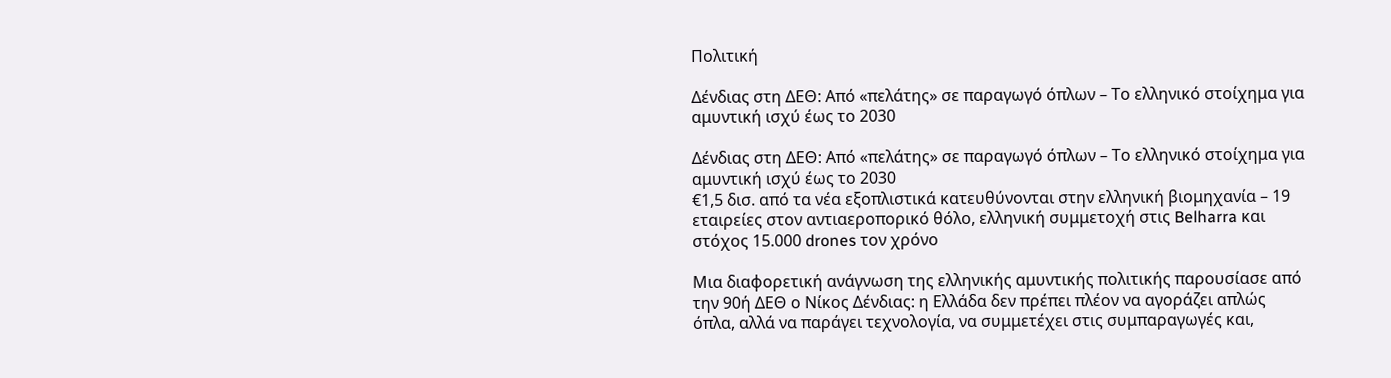Πολιτική

Δένδιας στη ΔΕΘ: Από «πελάτης» σε παραγωγό όπλων – Το ελληνικό στοίχημα για αμυντική ισχύ έως το 2030

Δένδιας στη ΔΕΘ: Από «πελάτης» σε παραγωγό όπλων – Το ελληνικό στοίχημα για αμυντική ισχύ έως το 2030
€1,5 δισ. από τα νέα εξοπλιστικά κατευθύνονται στην ελληνική βιομηχανία – 19 εταιρείες στον αντιαεροπορικό θόλο, ελληνική συμμετοχή στις Belharra και στόχος 15.000 drones τον χρόνο

Μια διαφορετική ανάγνωση της ελληνικής αμυντικής πολιτικής παρουσίασε από την 90ή ΔΕΘ ο Νίκος Δένδιας: η Ελλάδα δεν πρέπει πλέον να αγοράζει απλώς όπλα, αλλά να παράγει τεχνολογία, να συμμετέχει στις συμπαραγωγές και,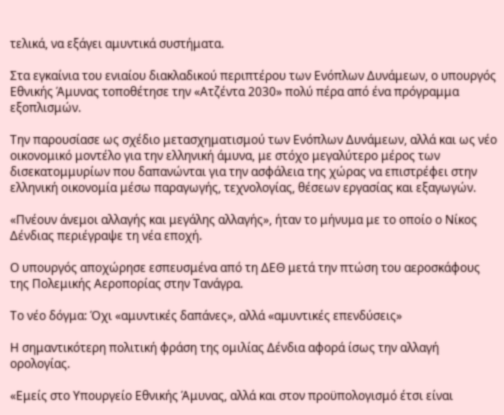τελικά, να εξάγει αμυντικά συστήματα.

Στα εγκαίνια του ενιαίου διακλαδικού περιπτέρου των Ενόπλων Δυνάμεων, ο υπουργός Εθνικής Άμυνας τοποθέτησε την «Ατζέντα 2030» πολύ πέρα από ένα πρόγραμμα εξοπλισμών.

Την παρουσίασε ως σχέδιο μετασχηματισμού των Ενόπλων Δυνάμεων, αλλά και ως νέο οικονομικό μοντέλο για την ελληνική άμυνα, με στόχο μεγαλύτερο μέρος των δισεκατομμυρίων που δαπανώνται για την ασφάλεια της χώρας να επιστρέφει στην ελληνική οικονομία μέσω παραγωγής, τεχνολογίας, θέσεων εργασίας και εξαγωγών.

«Πνέουν άνεμοι αλλαγής και μεγάλης αλλαγής», ήταν το μήνυμα με το οποίο ο Νίκος Δένδιας περιέγραψε τη νέα εποχή.

Ο υπουργός αποχώρησε εσπευσμένα από τη ΔΕΘ μετά την πτώση του αεροσκάφους της Πολεμικής Αεροπορίας στην Τανάγρα.

Το νέο δόγμα: Όχι «αμυντικές δαπάνες», αλλά «αμυντικές επενδύσεις»

Η σημαντικότερη πολιτική φράση της ομιλίας Δένδια αφορά ίσως την αλλαγή ορολογίας.

«Εμείς στο Υπουργείο Εθνικής Άμυνας, αλλά και στον προϋπολογισμό έτσι είναι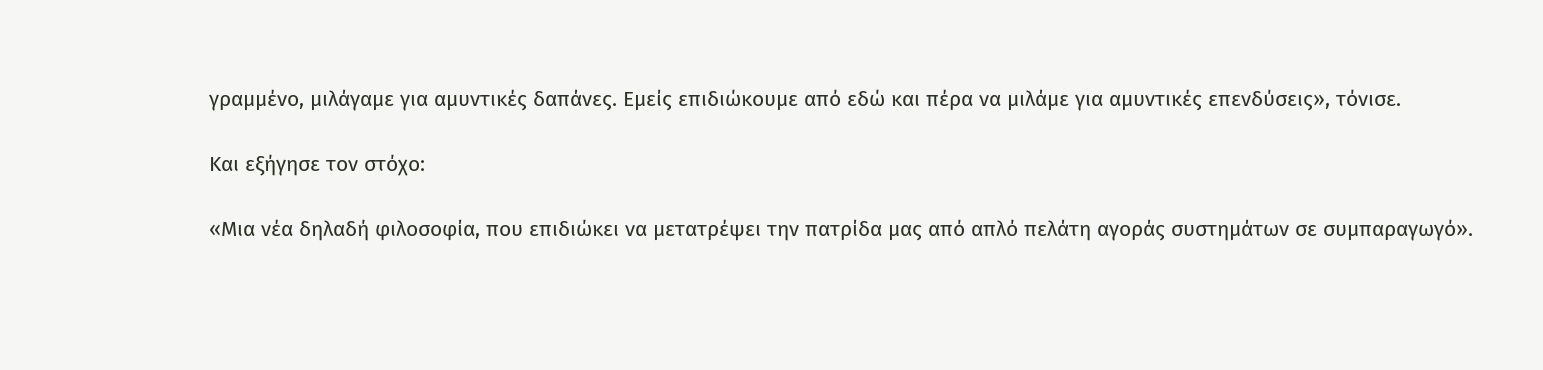γραμμένο, μιλάγαμε για αμυντικές δαπάνες. Εμείς επιδιώκουμε από εδώ και πέρα να μιλάμε για αμυντικές επενδύσεις», τόνισε.

Και εξήγησε τον στόχο:

«Μια νέα δηλαδή φιλοσοφία, που επιδιώκει να μετατρέψει την πατρίδα μας από απλό πελάτη αγοράς συστημάτων σε συμπαραγωγό».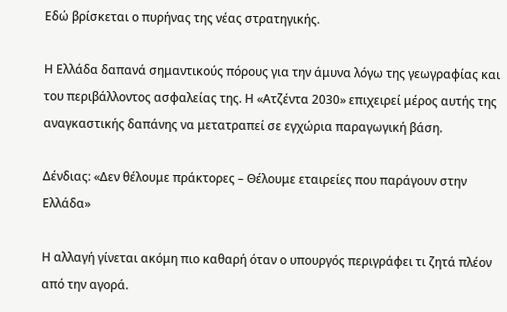Εδώ βρίσκεται ο πυρήνας της νέας στρατηγικής.

Η Ελλάδα δαπανά σημαντικούς πόρους για την άμυνα λόγω της γεωγραφίας και του περιβάλλοντος ασφαλείας της. Η «Ατζέντα 2030» επιχειρεί μέρος αυτής της αναγκαστικής δαπάνης να μετατραπεί σε εγχώρια παραγωγική βάση.

Δένδιας: «Δεν θέλουμε πράκτορες – Θέλουμε εταιρείες που παράγουν στην Ελλάδα»

Η αλλαγή γίνεται ακόμη πιο καθαρή όταν ο υπουργός περιγράφει τι ζητά πλέον από την αγορά.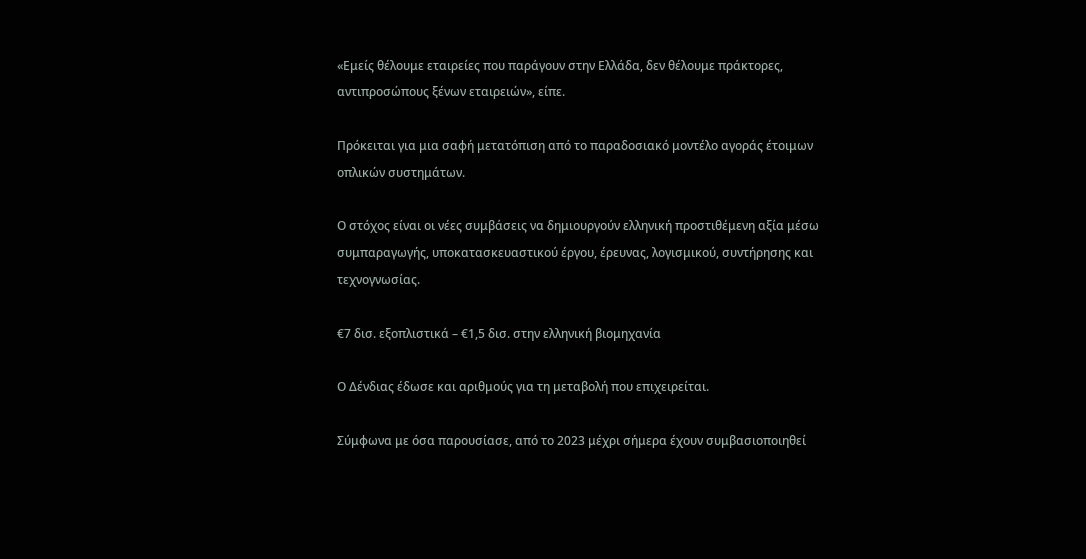«Εμείς θέλουμε εταιρείες που παράγουν στην Ελλάδα, δεν θέλουμε πράκτορες, αντιπροσώπους ξένων εταιρειών», είπε.

Πρόκειται για μια σαφή μετατόπιση από το παραδοσιακό μοντέλο αγοράς έτοιμων οπλικών συστημάτων.

Ο στόχος είναι οι νέες συμβάσεις να δημιουργούν ελληνική προστιθέμενη αξία μέσω συμπαραγωγής, υποκατασκευαστικού έργου, έρευνας, λογισμικού, συντήρησης και τεχνογνωσίας.

€7 δισ. εξοπλιστικά – €1,5 δισ. στην ελληνική βιομηχανία

Ο Δένδιας έδωσε και αριθμούς για τη μεταβολή που επιχειρείται.

Σύμφωνα με όσα παρουσίασε, από το 2023 μέχρι σήμερα έχουν συμβασιοποιηθεί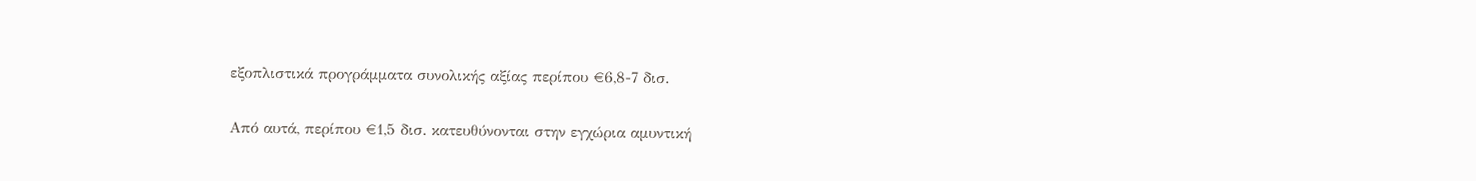εξοπλιστικά προγράμματα συνολικής αξίας περίπου €6,8-7 δισ.

Από αυτά, περίπου €1,5 δισ. κατευθύνονται στην εγχώρια αμυντική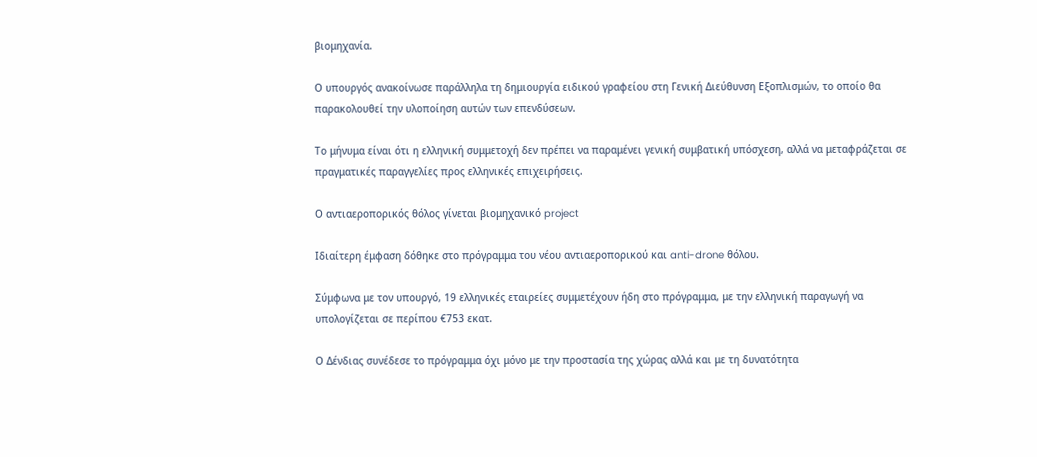βιομηχανία.

Ο υπουργός ανακοίνωσε παράλληλα τη δημιουργία ειδικού γραφείου στη Γενική Διεύθυνση Εξοπλισμών, το οποίο θα παρακολουθεί την υλοποίηση αυτών των επενδύσεων.

Το μήνυμα είναι ότι η ελληνική συμμετοχή δεν πρέπει να παραμένει γενική συμβατική υπόσχεση, αλλά να μεταφράζεται σε πραγματικές παραγγελίες προς ελληνικές επιχειρήσεις.

Ο αντιαεροπορικός θόλος γίνεται βιομηχανικό project

Ιδιαίτερη έμφαση δόθηκε στο πρόγραμμα του νέου αντιαεροπορικού και anti-drone θόλου.

Σύμφωνα με τον υπουργό, 19 ελληνικές εταιρείες συμμετέχουν ήδη στο πρόγραμμα, με την ελληνική παραγωγή να υπολογίζεται σε περίπου €753 εκατ.

Ο Δένδιας συνέδεσε το πρόγραμμα όχι μόνο με την προστασία της χώρας αλλά και με τη δυνατότητα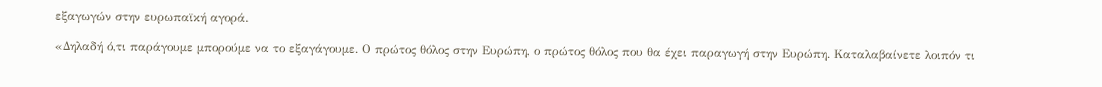εξαγωγών στην ευρωπαϊκή αγορά.

«Δηλαδή ό,τι παράγουμε μπορούμε να το εξαγάγουμε. Ο πρώτος θόλος στην Ευρώπη, ο πρώτος θόλος που θα έχει παραγωγή στην Ευρώπη. Καταλαβαίνετε λοιπόν τι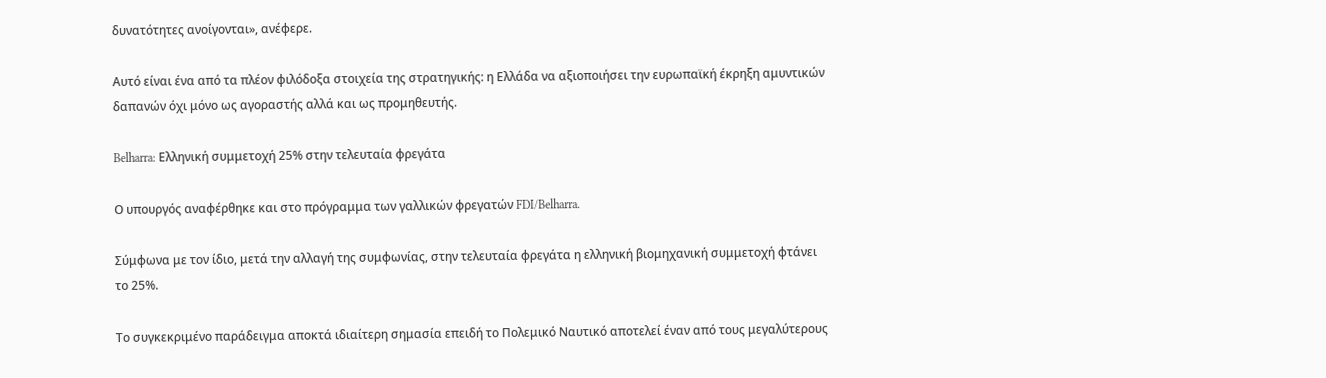δυνατότητες ανοίγονται», ανέφερε.

Αυτό είναι ένα από τα πλέον φιλόδοξα στοιχεία της στρατηγικής: η Ελλάδα να αξιοποιήσει την ευρωπαϊκή έκρηξη αμυντικών δαπανών όχι μόνο ως αγοραστής αλλά και ως προμηθευτής.

Belharra: Ελληνική συμμετοχή 25% στην τελευταία φρεγάτα

Ο υπουργός αναφέρθηκε και στο πρόγραμμα των γαλλικών φρεγατών FDI/Belharra.

Σύμφωνα με τον ίδιο, μετά την αλλαγή της συμφωνίας, στην τελευταία φρεγάτα η ελληνική βιομηχανική συμμετοχή φτάνει το 25%.

Το συγκεκριμένο παράδειγμα αποκτά ιδιαίτερη σημασία επειδή το Πολεμικό Ναυτικό αποτελεί έναν από τους μεγαλύτερους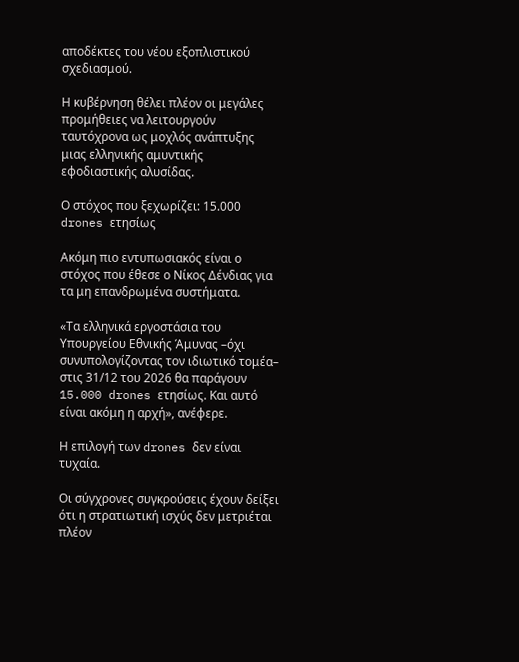αποδέκτες του νέου εξοπλιστικού σχεδιασμού.

Η κυβέρνηση θέλει πλέον οι μεγάλες προμήθειες να λειτουργούν ταυτόχρονα ως μοχλός ανάπτυξης μιας ελληνικής αμυντικής εφοδιαστικής αλυσίδας.

Ο στόχος που ξεχωρίζει: 15.000 drones ετησίως

Ακόμη πιο εντυπωσιακός είναι ο στόχος που έθεσε ο Νίκος Δένδιας για τα μη επανδρωμένα συστήματα.

«Τα ελληνικά εργοστάσια του Υπουργείου Εθνικής Άμυνας –όχι συνυπολογίζοντας τον ιδιωτικό τομέα– στις 31/12 του 2026 θα παράγουν 15.000 drones ετησίως. Και αυτό είναι ακόμη η αρχή», ανέφερε.

Η επιλογή των drones δεν είναι τυχαία.

Οι σύγχρονες συγκρούσεις έχουν δείξει ότι η στρατιωτική ισχύς δεν μετριέται πλέον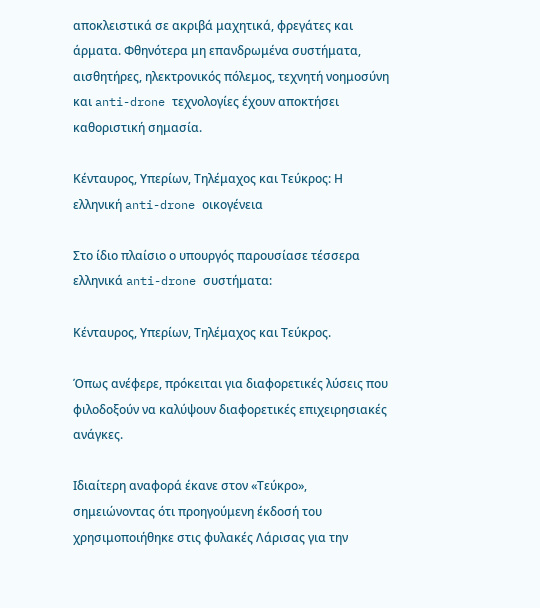αποκλειστικά σε ακριβά μαχητικά, φρεγάτες και άρματα. Φθηνότερα μη επανδρωμένα συστήματα, αισθητήρες, ηλεκτρονικός πόλεμος, τεχνητή νοημοσύνη και anti-drone τεχνολογίες έχουν αποκτήσει καθοριστική σημασία.

Κένταυρος, Υπερίων, Τηλέμαχος και Τεύκρος: Η ελληνική anti-drone οικογένεια

Στο ίδιο πλαίσιο ο υπουργός παρουσίασε τέσσερα ελληνικά anti-drone συστήματα:

Κένταυρος, Υπερίων, Τηλέμαχος και Τεύκρος.

Όπως ανέφερε, πρόκειται για διαφορετικές λύσεις που φιλοδοξούν να καλύψουν διαφορετικές επιχειρησιακές ανάγκες.

Ιδιαίτερη αναφορά έκανε στον «Τεύκρο», σημειώνοντας ότι προηγούμενη έκδοσή του χρησιμοποιήθηκε στις φυλακές Λάρισας για την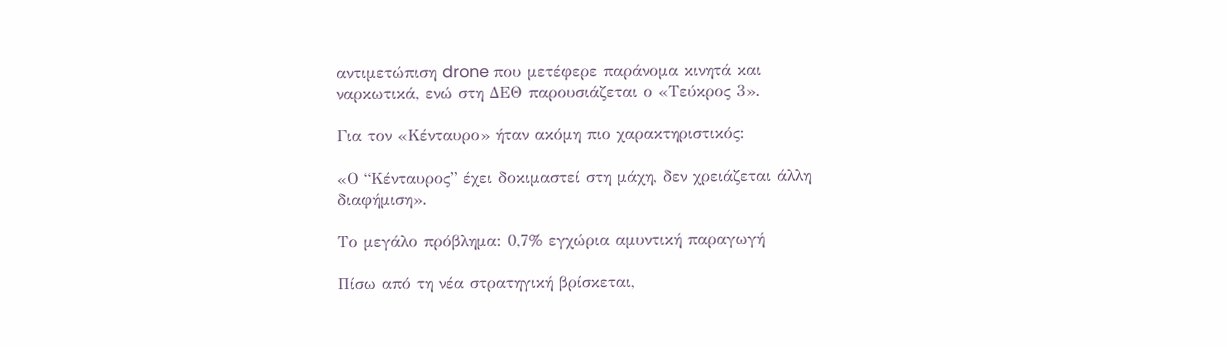αντιμετώπιση drone που μετέφερε παράνομα κινητά και ναρκωτικά, ενώ στη ΔΕΘ παρουσιάζεται ο «Τεύκρος 3».

Για τον «Κένταυρο» ήταν ακόμη πιο χαρακτηριστικός:

«Ο “Κένταυρος” έχει δοκιμαστεί στη μάχη, δεν χρειάζεται άλλη διαφήμιση».

Το μεγάλο πρόβλημα: 0,7% εγχώρια αμυντική παραγωγή

Πίσω από τη νέα στρατηγική βρίσκεται,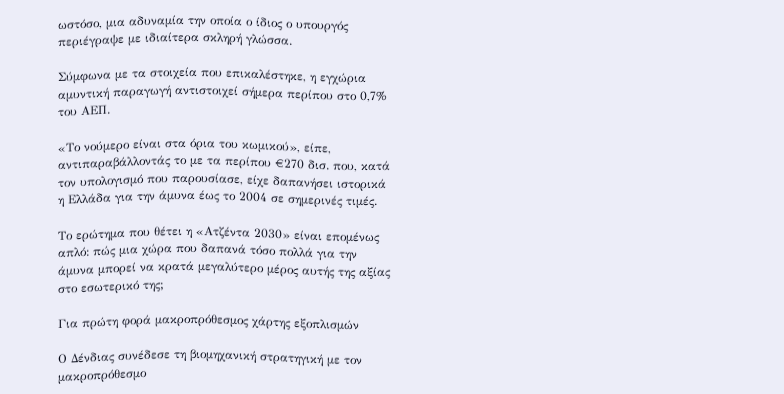ωστόσο, μια αδυναμία την οποία ο ίδιος ο υπουργός περιέγραψε με ιδιαίτερα σκληρή γλώσσα.

Σύμφωνα με τα στοιχεία που επικαλέστηκε, η εγχώρια αμυντική παραγωγή αντιστοιχεί σήμερα περίπου στο 0,7% του ΑΕΠ.

«Το νούμερο είναι στα όρια του κωμικού», είπε, αντιπαραβάλλοντάς το με τα περίπου €270 δισ. που, κατά τον υπολογισμό που παρουσίασε, είχε δαπανήσει ιστορικά η Ελλάδα για την άμυνα έως το 2004 σε σημερινές τιμές.

Το ερώτημα που θέτει η «Ατζέντα 2030» είναι επομένως απλό: πώς μια χώρα που δαπανά τόσο πολλά για την άμυνα μπορεί να κρατά μεγαλύτερο μέρος αυτής της αξίας στο εσωτερικό της;

Για πρώτη φορά μακροπρόθεσμος χάρτης εξοπλισμών

Ο Δένδιας συνέδεσε τη βιομηχανική στρατηγική με τον μακροπρόθεσμο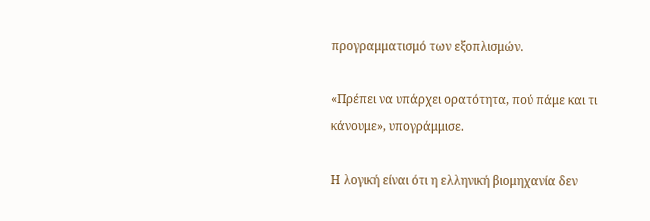προγραμματισμό των εξοπλισμών.

«Πρέπει να υπάρχει ορατότητα, πού πάμε και τι κάνουμε», υπογράμμισε.

Η λογική είναι ότι η ελληνική βιομηχανία δεν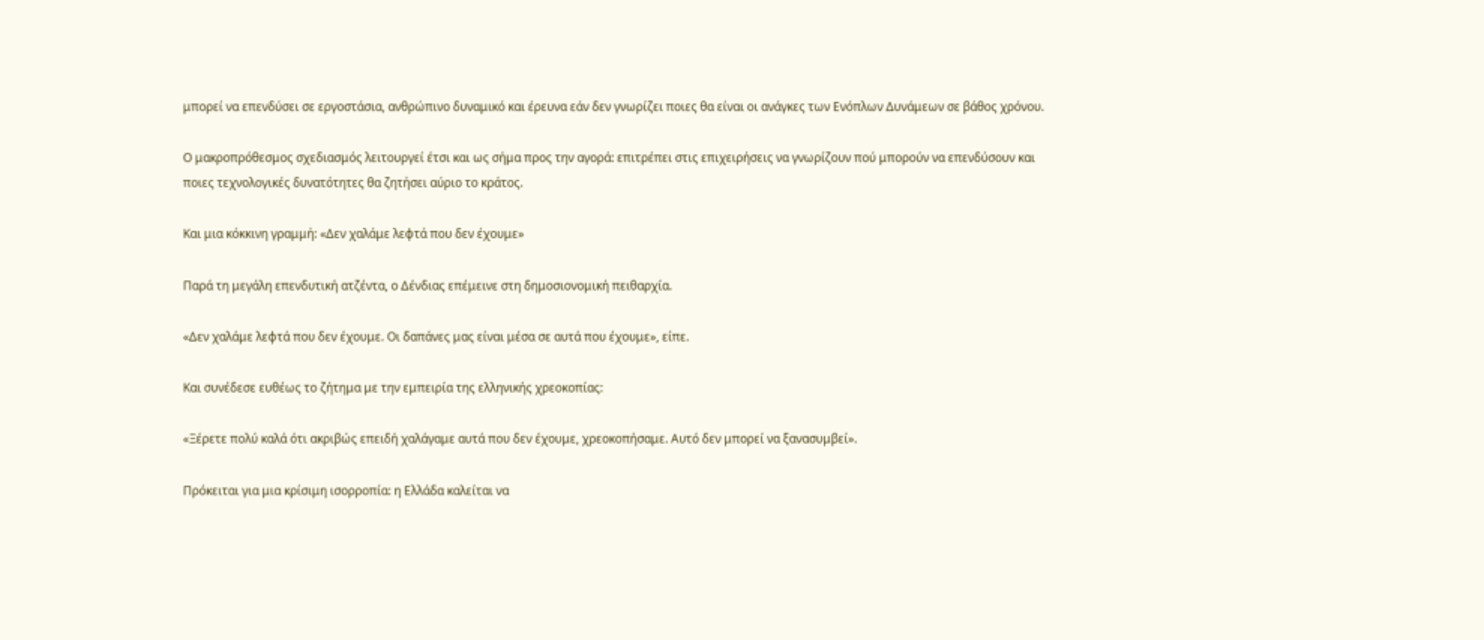μπορεί να επενδύσει σε εργοστάσια, ανθρώπινο δυναμικό και έρευνα εάν δεν γνωρίζει ποιες θα είναι οι ανάγκες των Ενόπλων Δυνάμεων σε βάθος χρόνου.

Ο μακροπρόθεσμος σχεδιασμός λειτουργεί έτσι και ως σήμα προς την αγορά: επιτρέπει στις επιχειρήσεις να γνωρίζουν πού μπορούν να επενδύσουν και ποιες τεχνολογικές δυνατότητες θα ζητήσει αύριο το κράτος.

Και μια κόκκινη γραμμή: «Δεν χαλάμε λεφτά που δεν έχουμε»

Παρά τη μεγάλη επενδυτική ατζέντα, ο Δένδιας επέμεινε στη δημοσιονομική πειθαρχία.

«Δεν χαλάμε λεφτά που δεν έχουμε. Οι δαπάνες μας είναι μέσα σε αυτά που έχουμε», είπε.

Και συνέδεσε ευθέως το ζήτημα με την εμπειρία της ελληνικής χρεοκοπίας:

«Ξέρετε πολύ καλά ότι ακριβώς επειδή χαλάγαμε αυτά που δεν έχουμε, χρεοκοπήσαμε. Αυτό δεν μπορεί να ξανασυμβεί».

Πρόκειται για μια κρίσιμη ισορροπία: η Ελλάδα καλείται να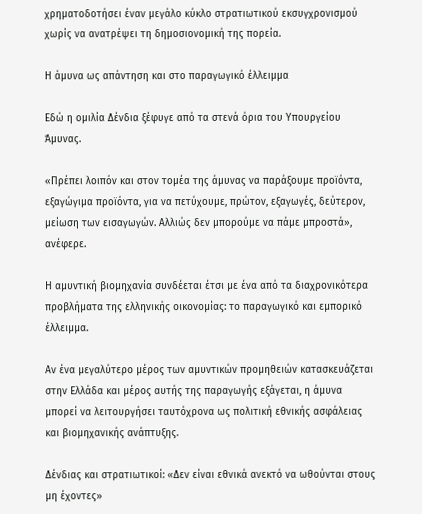χρηματοδοτήσει έναν μεγάλο κύκλο στρατιωτικού εκσυγχρονισμού χωρίς να ανατρέψει τη δημοσιονομική της πορεία.

Η άμυνα ως απάντηση και στο παραγωγικό έλλειμμα

Εδώ η ομιλία Δένδια ξέφυγε από τα στενά όρια του Υπουργείου Άμυνας.

«Πρέπει λοιπόν και στον τομέα της άμυνας να παράξουμε προϊόντα, εξαγώγιμα προϊόντα, για να πετύχουμε, πρώτον, εξαγωγές, δεύτερον, μείωση των εισαγωγών. Αλλιώς δεν μπορούμε να πάμε μπροστά», ανέφερε.

Η αμυντική βιομηχανία συνδέεται έτσι με ένα από τα διαχρονικότερα προβλήματα της ελληνικής οικονομίας: το παραγωγικό και εμπορικό έλλειμμα.

Αν ένα μεγαλύτερο μέρος των αμυντικών προμηθειών κατασκευάζεται στην Ελλάδα και μέρος αυτής της παραγωγής εξάγεται, η άμυνα μπορεί να λειτουργήσει ταυτόχρονα ως πολιτική εθνικής ασφάλειας και βιομηχανικής ανάπτυξης.

Δένδιας και στρατιωτικοί: «Δεν είναι εθνικά ανεκτό να ωθούνται στους μη έχοντες»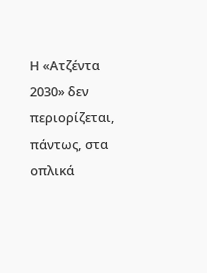Η «Ατζέντα 2030» δεν περιορίζεται, πάντως, στα οπλικά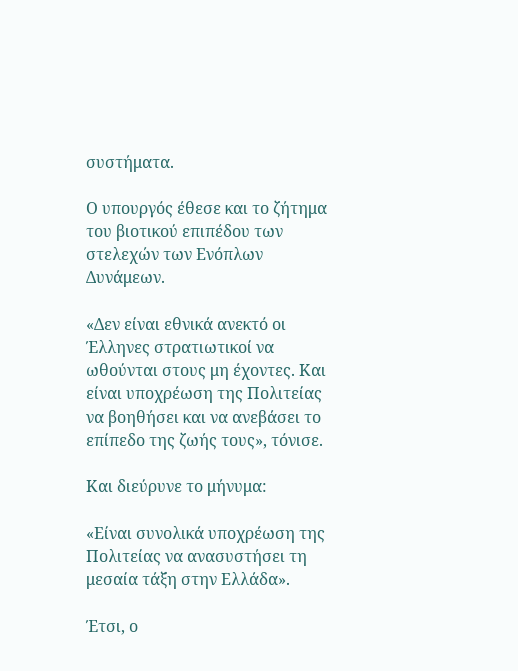συστήματα.

Ο υπουργός έθεσε και το ζήτημα του βιοτικού επιπέδου των στελεχών των Ενόπλων Δυνάμεων.

«Δεν είναι εθνικά ανεκτό οι Έλληνες στρατιωτικοί να ωθούνται στους μη έχοντες. Και είναι υποχρέωση της Πολιτείας να βοηθήσει και να ανεβάσει το επίπεδο της ζωής τους», τόνισε.

Και διεύρυνε το μήνυμα:

«Είναι συνολικά υποχρέωση της Πολιτείας να ανασυστήσει τη μεσαία τάξη στην Ελλάδα».

Έτσι, ο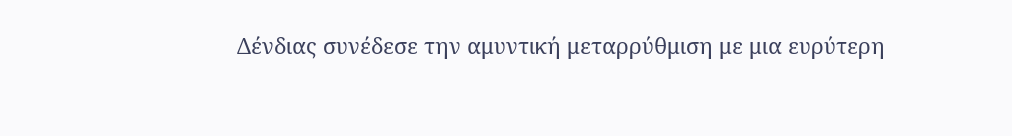Δένδιας συνέδεσε την αμυντική μεταρρύθμιση με μια ευρύτερη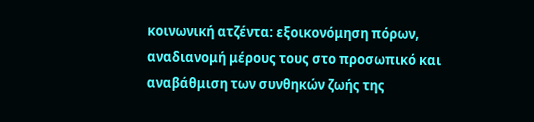κοινωνική ατζέντα: εξοικονόμηση πόρων, αναδιανομή μέρους τους στο προσωπικό και αναβάθμιση των συνθηκών ζωής της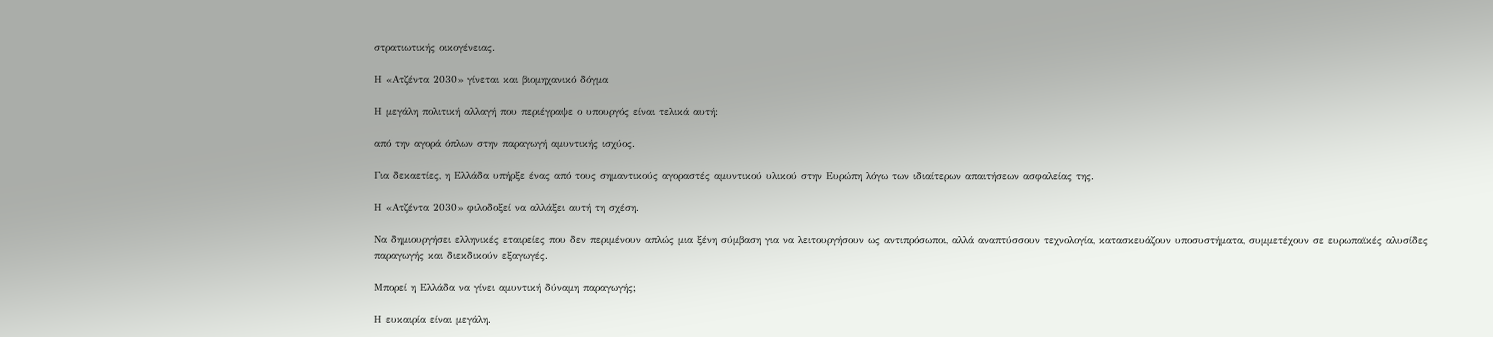στρατιωτικής οικογένειας.

Η «Ατζέντα 2030» γίνεται και βιομηχανικό δόγμα

Η μεγάλη πολιτική αλλαγή που περιέγραψε ο υπουργός είναι τελικά αυτή:

από την αγορά όπλων στην παραγωγή αμυντικής ισχύος.

Για δεκαετίες, η Ελλάδα υπήρξε ένας από τους σημαντικούς αγοραστές αμυντικού υλικού στην Ευρώπη λόγω των ιδιαίτερων απαιτήσεων ασφαλείας της.

Η «Ατζέντα 2030» φιλοδοξεί να αλλάξει αυτή τη σχέση.

Να δημιουργήσει ελληνικές εταιρείες που δεν περιμένουν απλώς μια ξένη σύμβαση για να λειτουργήσουν ως αντιπρόσωποι, αλλά αναπτύσσουν τεχνολογία, κατασκευάζουν υποσυστήματα, συμμετέχουν σε ευρωπαϊκές αλυσίδες παραγωγής και διεκδικούν εξαγωγές.

Μπορεί η Ελλάδα να γίνει αμυντική δύναμη παραγωγής;

Η ευκαιρία είναι μεγάλη.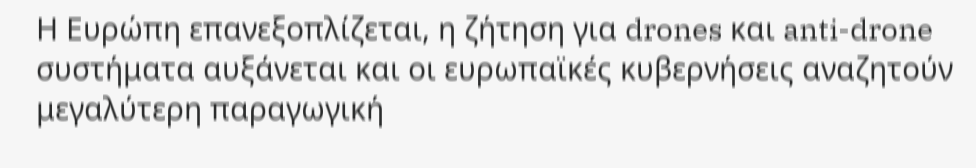Η Ευρώπη επανεξοπλίζεται, η ζήτηση για drones και anti-drone συστήματα αυξάνεται και οι ευρωπαϊκές κυβερνήσεις αναζητούν μεγαλύτερη παραγωγική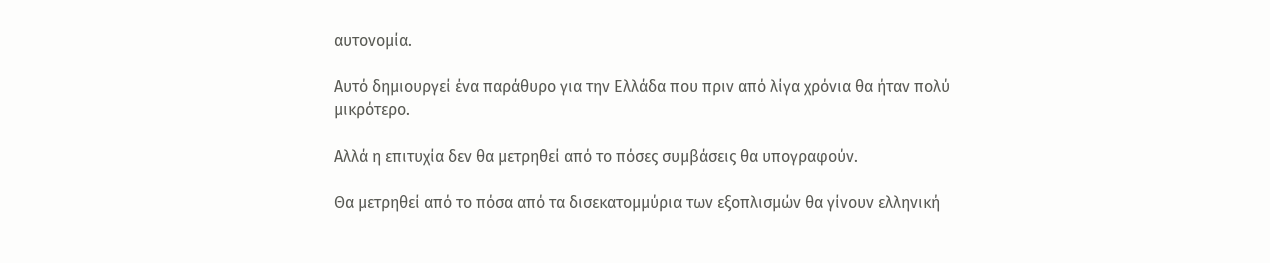αυτονομία.

Αυτό δημιουργεί ένα παράθυρο για την Ελλάδα που πριν από λίγα χρόνια θα ήταν πολύ μικρότερο.

Αλλά η επιτυχία δεν θα μετρηθεί από το πόσες συμβάσεις θα υπογραφούν.

Θα μετρηθεί από το πόσα από τα δισεκατομμύρια των εξοπλισμών θα γίνουν ελληνική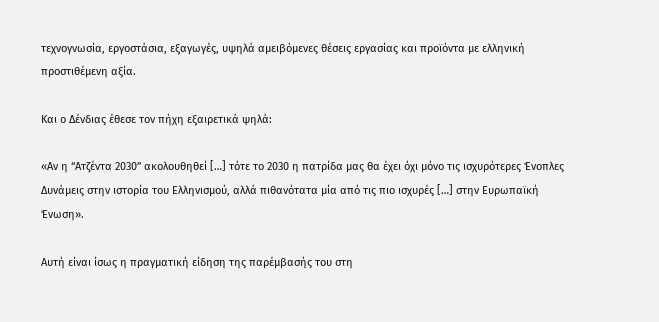τεχνογνωσία, εργοστάσια, εξαγωγές, υψηλά αμειβόμενες θέσεις εργασίας και προϊόντα με ελληνική προστιθέμενη αξία.

Και ο Δένδιας έθεσε τον πήχη εξαιρετικά ψηλά:

«Αν η “Ατζέντα 2030” ακολουθηθεί […] τότε το 2030 η πατρίδα μας θα έχει όχι μόνο τις ισχυρότερες Ένοπλες Δυνάμεις στην ιστορία του Ελληνισμού, αλλά πιθανότατα μία από τις πιο ισχυρές […] στην Ευρωπαϊκή Ένωση».

Αυτή είναι ίσως η πραγματική είδηση της παρέμβασής του στη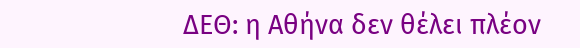ΔΕΘ: η Αθήνα δεν θέλει πλέον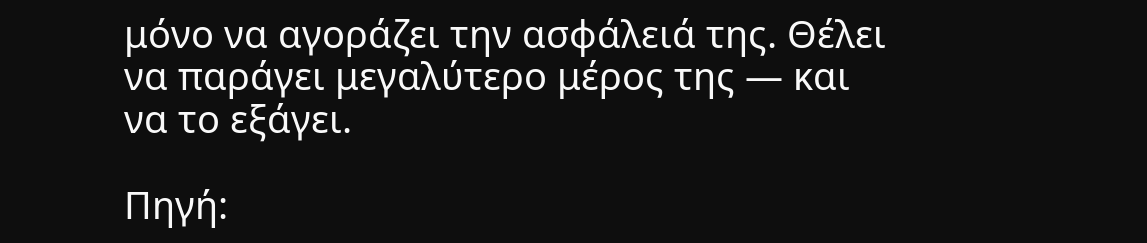μόνο να αγοράζει την ασφάλειά της. Θέλει να παράγει μεγαλύτερο μέρος της — και να το εξάγει.

Πηγή: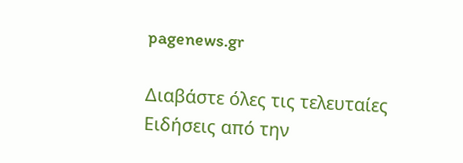pagenews.gr

Διαβάστε όλες τις τελευταίες Ειδήσεις από την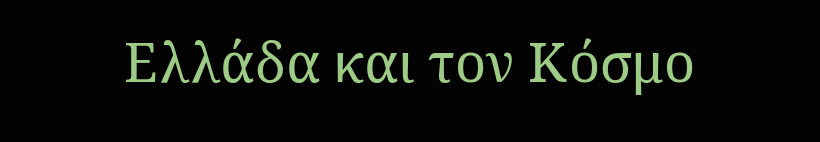Ελλάδα και τον Κόσμο